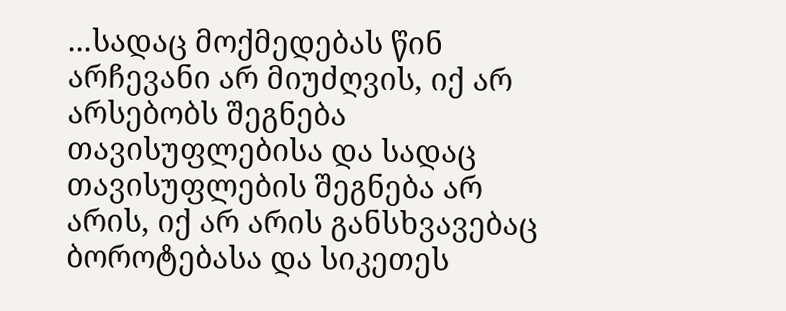...სადაც მოქმედებას წინ არჩევანი არ მიუძღვის, იქ არ არსებობს შეგნება თავისუფლებისა და სადაც თავისუფლების შეგნება არ არის, იქ არ არის განსხვავებაც ბოროტებასა და სიკეთეს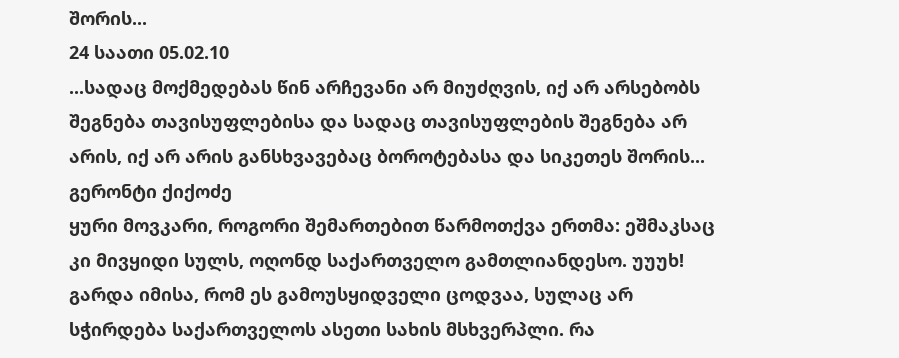შორის...
24 საათი 05.02.10
...სადაც მოქმედებას წინ არჩევანი არ მიუძღვის, იქ არ არსებობს შეგნება თავისუფლებისა და სადაც თავისუფლების შეგნება არ არის, იქ არ არის განსხვავებაც ბოროტებასა და სიკეთეს შორის...
გერონტი ქიქოძე
ყური მოვკარი, როგორი შემართებით წარმოთქვა ერთმა: ეშმაკსაც კი მივყიდი სულს, ოღონდ საქართველო გამთლიანდესო. უუუხ! გარდა იმისა, რომ ეს გამოუსყიდველი ცოდვაა, სულაც არ სჭირდება საქართველოს ასეთი სახის მსხვერპლი. რა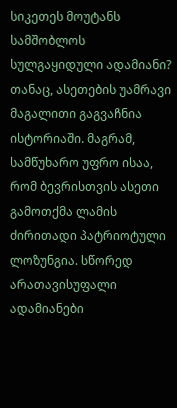სიკეთეს მოუტანს სამშობლოს სულგაყიდული ადამიანი? თანაც, ასეთების უამრავი მაგალითი გაგვაჩნია ისტორიაში. მაგრამ, სამწუხარო უფრო ისაა, რომ ბევრისთვის ასეთი გამოთქმა ლამის ძირითადი პატრიოტული ლოზუნგია. სწორედ არათავისუფალი ადამიანები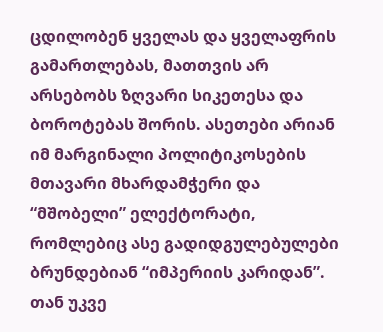ცდილობენ ყველას და ყველაფრის გამართლებას, მათთვის არ არსებობს ზღვარი სიკეთესა და ბოროტებას შორის. ასეთები არიან იმ მარგინალი პოლიტიკოსების მთავარი მხარდამჭერი და “მშობელი” ელექტორატი, რომლებიც ასე გადიდგულებულები ბრუნდებიან “იმპერიის კარიდან”. თან უკვე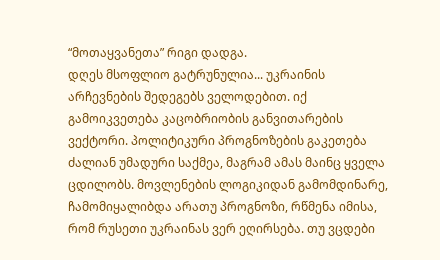“მოთაყვანეთა” რიგი დადგა.
დღეს მსოფლიო გატრუნულია... უკრაინის არჩევნების შედეგებს ველოდებით. იქ გამოიკვეთება კაცობრიობის განვითარების ვექტორი. პოლიტიკური პროგნოზების გაკეთება ძალიან უმადური საქმეა, მაგრამ ამას მაინც ყველა ცდილობს. მოვლენების ლოგიკიდან გამომდინარე, ჩამომიყალიბდა არათუ პროგნოზი, რწმენა იმისა, რომ რუსეთი უკრაინას ვერ ეღირსება. თუ ვცდები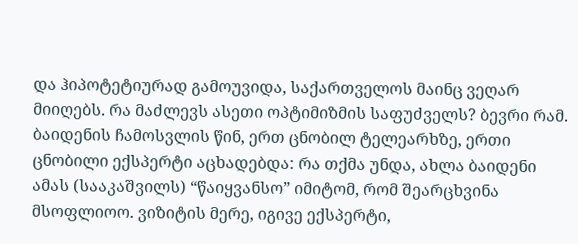და ჰიპოტეტიურად გამოუვიდა, საქართველოს მაინც ვეღარ მიიღებს. რა მაძლევს ასეთი ოპტიმიზმის საფუძველს? ბევრი რამ. ბაიდენის ჩამოსვლის წინ, ერთ ცნობილ ტელეარხზე, ერთი ცნობილი ექსპერტი აცხადებდა: რა თქმა უნდა, ახლა ბაიდენი ამას (სააკაშვილს) “წაიყვანსო” იმიტომ, რომ შეარცხვინა მსოფლიოო. ვიზიტის მერე, იგივე ექსპერტი,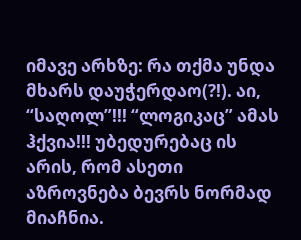იმავე არხზე: რა თქმა უნდა მხარს დაუჭერდაო(?!). აი, “საღოლ”!!! “ლოგიკაც” ამას ჰქვია!!! უბედურებაც ის არის, რომ ასეთი აზროვნება ბევრს ნორმად მიაჩნია.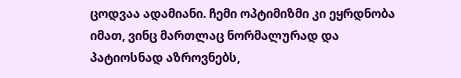ცოდვაა ადამიანი. ჩემი ოპტიმიზმი კი ეყრდნობა იმათ, ვინც მართლაც ნორმალურად და პატიოსნად აზროვნებს,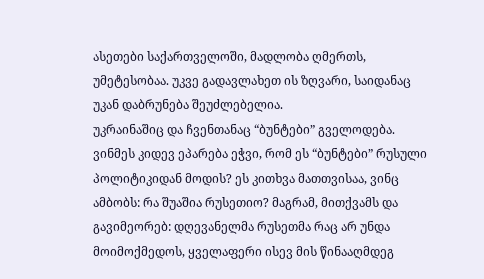ასეთები საქართველოში, მადლობა ღმერთს, უმეტესობაა. უკვე გადავლახეთ ის ზღვარი, საიდანაც უკან დაბრუნება შეუძლებელია.
უკრაინაშიც და ჩვენთანაც “ბუნტები” გველოდება. ვინმეს კიდევ ეპარება ეჭვი, რომ ეს “ბუნტები” რუსული პოლიტიკიდან მოდის? ეს კითხვა მათთვისაა, ვინც ამბობს: რა შუაშია რუსეთიო? მაგრამ, მითქვამს და გავიმეორებ: დღევანელმა რუსეთმა რაც არ უნდა მოიმოქმედოს, ყველაფერი ისევ მის წინააღმდეგ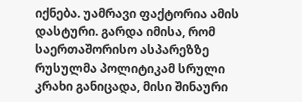იქნება. უამრავი ფაქტორია ამის დასტური. გარდა იმისა, რომ საერთაშორისო ასპარეზზე რუსულმა პოლიტიკამ სრული კრახი განიცადა, მისი შინაური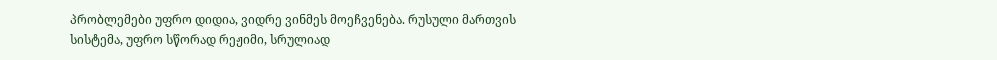პრობლემები უფრო დიდია, ვიდრე ვინმეს მოეჩვენება. რუსული მართვის სისტემა, უფრო სწორად რეჟიმი, სრულიად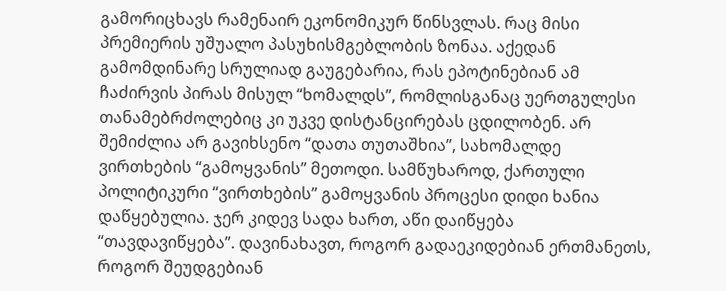გამორიცხავს რამენაირ ეკონომიკურ წინსვლას. რაც მისი პრემიერის უშუალო პასუხისმგებლობის ზონაა. აქედან გამომდინარე სრულიად გაუგებარია, რას ეპოტინებიან ამ ჩაძირვის პირას მისულ “ხომალდს”, რომლისგანაც უერთგულესი თანამებრძოლებიც კი უკვე დისტანცირებას ცდილობენ. არ შემიძლია არ გავიხსენო “დათა თუთაშხია”, სახომალდე ვირთხების “გამოყვანის” მეთოდი. სამწუხაროდ, ქართული პოლიტიკური “ვირთხების” გამოყვანის პროცესი დიდი ხანია დაწყებულია. ჯერ კიდევ სადა ხართ, აწი დაიწყება “თავდავიწყება”. დავინახავთ, როგორ გადაეკიდებიან ერთმანეთს, როგორ შეუდგებიან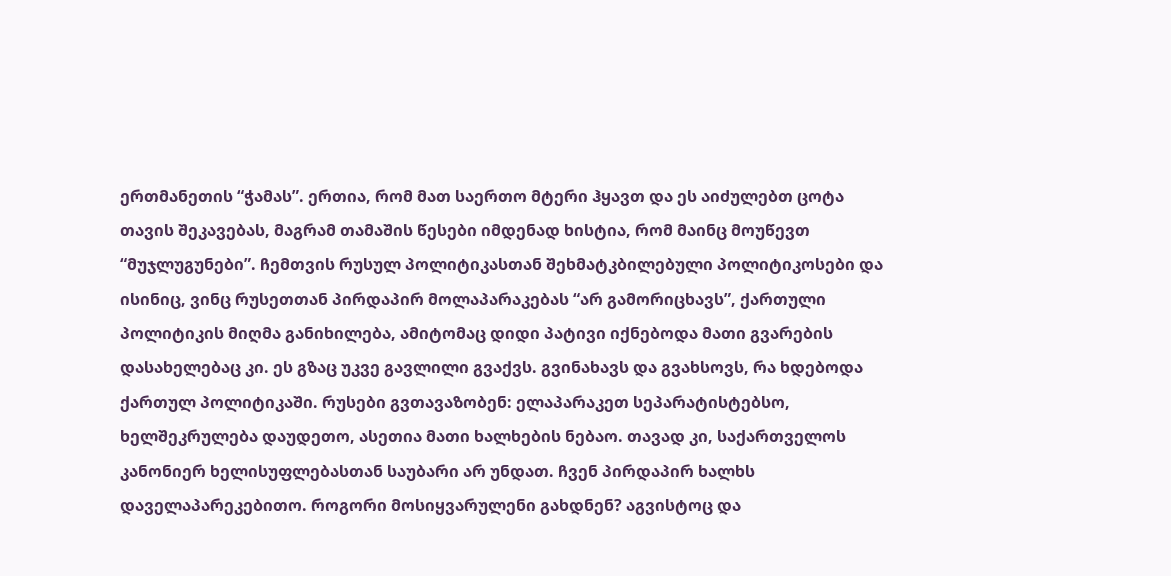ერთმანეთის “ჭამას”. ერთია, რომ მათ საერთო მტერი ჰყავთ და ეს აიძულებთ ცოტა თავის შეკავებას, მაგრამ თამაშის წესები იმდენად ხისტია, რომ მაინც მოუწევთ “მუჯლუგუნები”. ჩემთვის რუსულ პოლიტიკასთან შეხმატკბილებული პოლიტიკოსები და ისინიც, ვინც რუსეთთან პირდაპირ მოლაპარაკებას “არ გამორიცხავს”, ქართული პოლიტიკის მიღმა განიხილება, ამიტომაც დიდი პატივი იქნებოდა მათი გვარების დასახელებაც კი. ეს გზაც უკვე გავლილი გვაქვს. გვინახავს და გვახსოვს, რა ხდებოდა ქართულ პოლიტიკაში. რუსები გვთავაზობენ: ელაპარაკეთ სეპარატისტებსო, ხელშეკრულება დაუდეთო, ასეთია მათი ხალხების ნებაო. თავად კი, საქართველოს კანონიერ ხელისუფლებასთან საუბარი არ უნდათ. ჩვენ პირდაპირ ხალხს დაველაპარეკებითო. როგორი მოსიყვარულენი გახდნენ? აგვისტოც და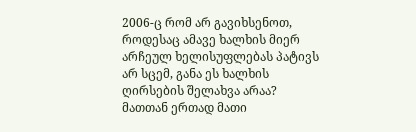2006-ც რომ არ გავიხსენოთ, როდესაც ამავე ხალხის მიერ არჩეულ ხელისუფლებას პატივს არ სცემ, განა ეს ხალხის ღირსების შელახვა არაა? მათთან ერთად მათი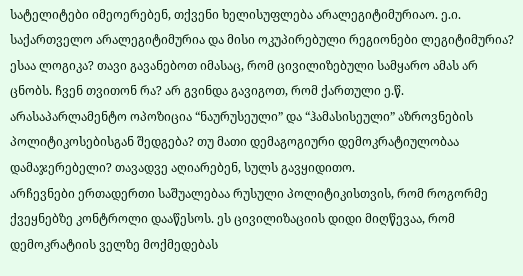სატელიტები იმეოერებენ, თქვენი ხელისუფლება არალეგიტიმურიაო. ე.ი. საქართველო არალეგიტიმურია და მისი ოკუპირებული რეგიონები ლეგიტიმურია? ესაა ლოგიკა? თავი გავანებოთ იმასაც, რომ ცივილიზებული სამყარო ამას არ ცნობს. ჩვენ თვითონ რა? არ გვინდა გავიგოთ, რომ ქართული ე.წ. არასაპარლამენტო ოპოზიცია “ნაურუსეული” და “ჰამასისეული” აზროვნების პოლიტიკოსებისგან შედგება? თუ მათი დემაგოგიური დემოკრატიულობაა დამაჯერებელი? თავადვე აღიარებენ, სულს გავყიდითო.
არჩევნები ერთადერთი საშუალებაა რუსული პოლიტიკისთვის, რომ როგორმე ქვეყნებზე კონტროლი დააწესოს. ეს ცივილიზაციის დიდი მიღწევაა, რომ დემოკრატიის ველზე მოქმედებას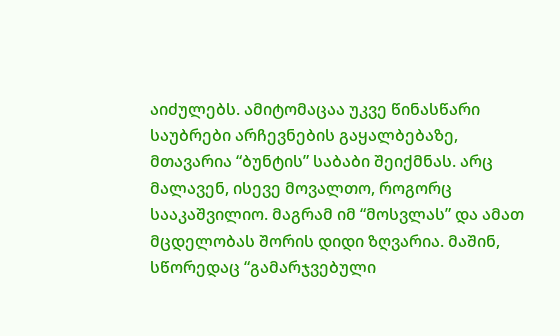აიძულებს. ამიტომაცაა უკვე წინასწარი საუბრები არჩევნების გაყალბებაზე, მთავარია “ბუნტის” საბაბი შეიქმნას. არც მალავენ, ისევე მოვალთო, როგორც სააკაშვილიო. მაგრამ იმ “მოსვლას” და ამათ მცდელობას შორის დიდი ზღვარია. მაშინ, სწორედაც “გამარჯვებული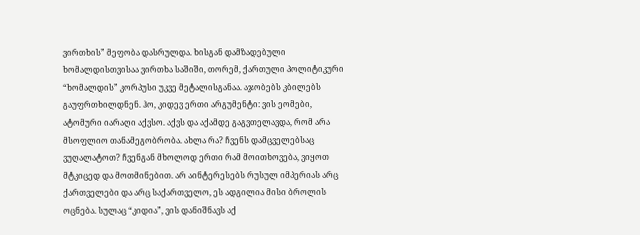ვირთხის” მეფობა დასრულდა. ხისგან დამზადებული ხომალდისთვისაა ვირთხა საშიში, თორემ, ქართული პოლიტიკური “ხომალდის” კორპუსი უკვე მეტალისგანაა. აჯობებს კბილებს გაუფრთხილდნენ. ჰო, კიდევ ერთი არგუმენტი: ვის ეომები, ატომური იარაღი აქვსო. აქვს და აქამდე გაგვთელავდა, რომ არა მსოფლიო თანამეგობრობა. ახლა რა? ჩვენს დამცველებსაც ვუღალატოთ? ჩვენგან მხოლოდ ერთი რამ მოითხოვება, ვიყოთ მტკიცედ და მოთმინებით. არ აინტერესებს რუსულ იმპერიას არც ქართველები და არც საქართველო, ეს ადგილია მისი ბროლის ოცნება. სულაც “კიდია”, ვის დანიშნავს აქ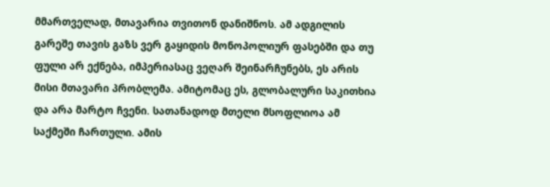მმართველად, მთავარია თვითონ დანიშნოს. ამ ადგილის გარეშე თავის გაზს ვერ გაყიდის მონოპოლიურ ფასებში და თუ ფული არ ექნება, იმპერიასაც ვეღარ შეინარჩუნებს, ეს არის მისი მთავარი პრობლემა. ამიტომაც ეს, გლობალური საკითხია და არა მარტო ჩვენი. სათანადოდ მთელი მსოფლიოა ამ საქმეში ჩართული. ამის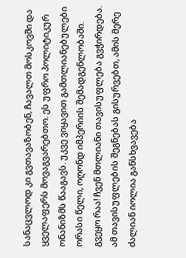სანაცვლოდ კი გვთავაზობენ, ჩავალთ მოსკოვში და ყველაფერს მოვაგვარებთო. ეს უფრო პოლიტიკურ ონანიზმს წააგავს. უკვე ვიყავით გამთლიანებულები ორასი წელი, ოღონდ იმპერიის შემადგენლობაში. გვეყო რაა! ჩვენ მთლიანი თავისუფლება გვჭირდება.
ამ თავისუფლების შეგნებას გისურვებთ, ამის მერე ძალიან იოლია განსხვავება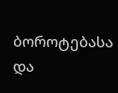ბოროტებასა და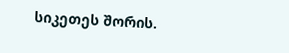სიკეთეს შორის.